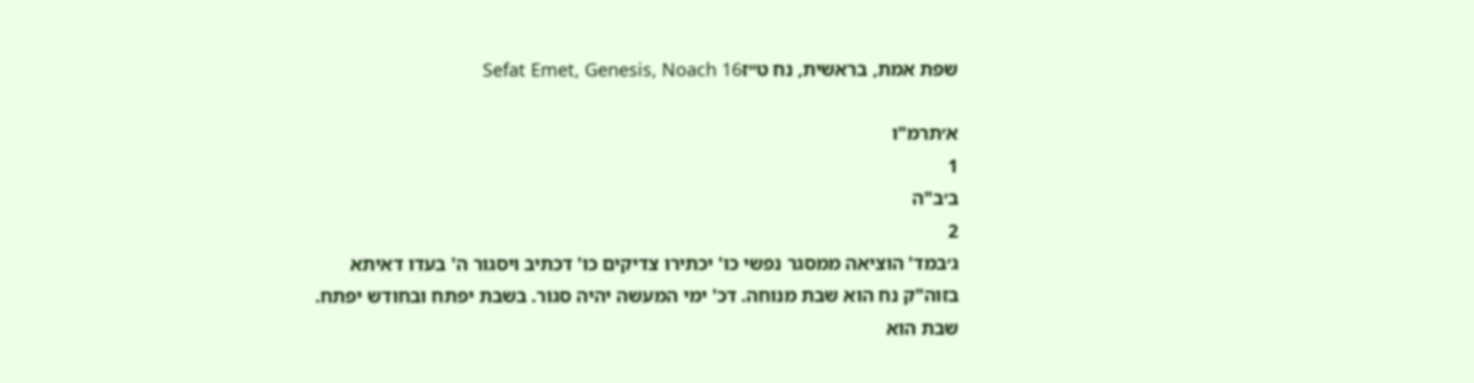שפת אמת, בראשית, נח ט״זSefat Emet, Genesis, Noach 16

א׳תרמ"ו
1
ב׳ב"ה
2
ג׳במד' הוציאה ממסגר נפשי כו' יכתירו צדיקים כו' דכתיב ויסגור ה' בעדו דאיתא בזוה"ק נח הוא שבת מנוחה. דכ' ימי המעשה יהיה סגור. בשבת יפתח ובחודש יפתח. שבת הוא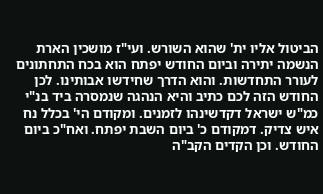הביטול אליו ית' שהוא השורש. ועי"ז מושכין הארת הנשמה יתירה וביום החודש יפתח הוא בכח התחתונים לעורר התחדשות. והוא הדרך שחידשו אבותינו. לכן החודש הזה לכם כתיב והיא הנהגה שנמסרה ביד בנ"י כמ"ש ישראל דקדשינהו לזמנים. ומקודם הי' בכלל נח איש צדיק. דמקודם כ' ביום השבת יפתח. ואח"כ ביום החודש. וכן הקדים הקב"ה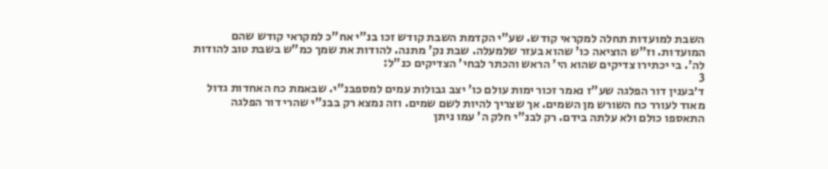השבת למועדות תחלה למקראי קודש. שע"י הקדמת השבת קודש זכו בנ"י אח"כ למקראי קודש שהם המועדות. וז"ש הוציאה כו' שהוא בעזר שלמעלה. שבת נק' מתנה. להודות את שמך כמ"ש בשבת טוב להודות לה'. בי יכתירו צדיקים שהוא הי' הראש והכתר לבחי' הצדיקים כנ"ל:
3
ד׳בענין דור הפלגה שע"ז נאמר זכור ימות עולם כו' יצב גבולות עמים למספבנ"י. שבאמת כח האחדות גדול מאוד לעורר כח השורש מן השמים. אך שצריך להיות לשם שמים. וזה נמצא רק בבנ"י שהרי דור הפלגה התאספו כולם ולא עלתה בידם. רק לבנ"י חלק ה' עמו ניתן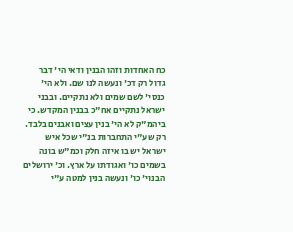כח האחדות וזהו הבנין ודאי הי' דבר גדול רק דכ' ונעשה לנו שם. ולא הי' כנסי' לשם שמים ולא נתקיים. ובבני ישראל נתקיים אח"כ בבנין המקדש. כי ביהמ"ק לא הי' בנין עצים ואבנים בלבד. רק שע"י התחברות בנ"י שכל איש ישראל יש בו איזה חלק וכמ"ש בונה בשמים כו' ואגודתו על ארץ. וכ' ירושלים הבנוי' כו' ונעשה בנין למטה ע"י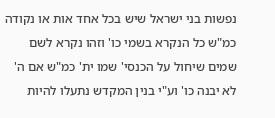נפשות בני ישראל שיש בכל אחד אות או נקודה כמ"ש כל הנקרא בשמי כו' וזהו נקרא לשם שמים שיחול על הכנסי' שמו ית' כמ"ש אם ה' לא יבנה כו' וע"י בנין המקדש נתעלו להיות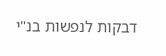דבקות לנפשות בנ"י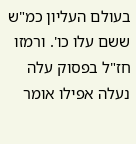בעולם העליון כמ"ש ששם עלו כו'. ורמזו חז"ל בפסוק עלה נעלה אפילו אומר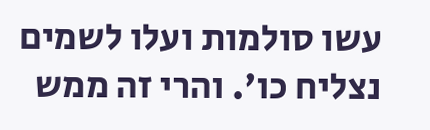עשו סולמות ועלו לשמים נצליח כו'. והרי זה ממש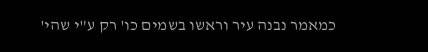כמאמר נבנה עיר וראשו בשמים כו' רק ע"י שהי'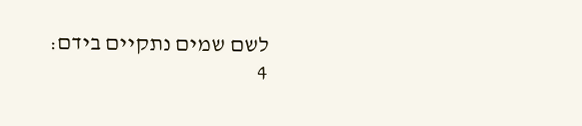לשם שמים נתקיים בידם:
4